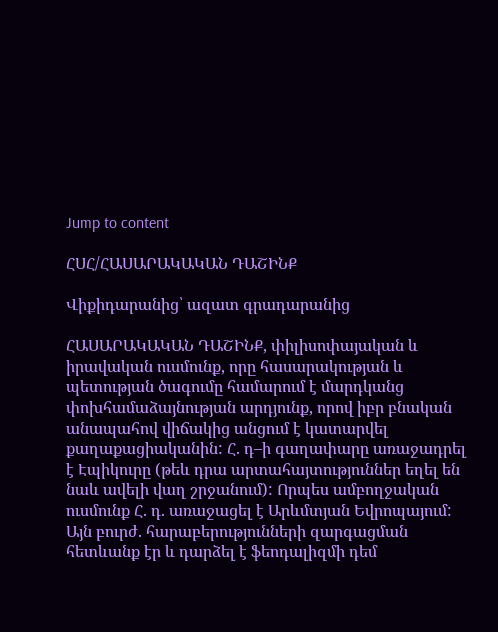Jump to content

ՀՍՀ/ՀԱՍԱՐԱԿԱԿԱՆ ԴԱՇԻՆՔ

Վիքիդարանից՝ ազատ գրադարանից

ՀԱՍԱՐԱԿԱԿԱՆ ԴԱՇԻՆՔ, փիլիսոփայական և իրավական ուսմունք, որը հասարակության և պետության ծագումը համարում է մարդկանց փոխհամաձայնության արդյունք, որով իբր բնական անապահով վիճակից անցում է կատարվել քաղաքացիականին: Հ. դ–ի գաղափարը առաջադրել է Էպիկուրը (թեև դրա արտահայտություններ եղել են նաև ավելի վաղ շրջանում): Որպես ամբողջական ուսմունք Հ. դ. առաջացել է Արևմտյան Եվրոպայում: Այն բուրժ. հարաբերությունների զարգացման հետևանք էր և դարձել է ֆեոդալիզմի դեմ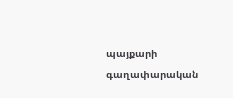պայքարի գաղափարական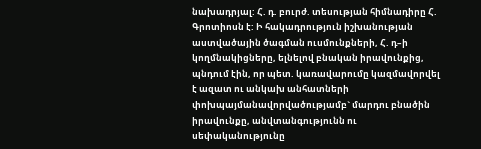նախադրյալ: Հ. դ. բուրժ. տեսության հիմնադիրը Հ. Գրոտիոսն է: Ի հակադրություն իշխանության աստվածային ծագման ուսմունքների, Հ. դ–ի կողմնակիցները, ելնելով բնական իրավունքից, պնդում էին, որ պետ. կառավարումը կազմավորվել է ազատ ու անկախ անհատների փոխպայմանավորվածությամբ` մարդու բնածին իրավունքը, անվտանգությունն ու սեփականությունը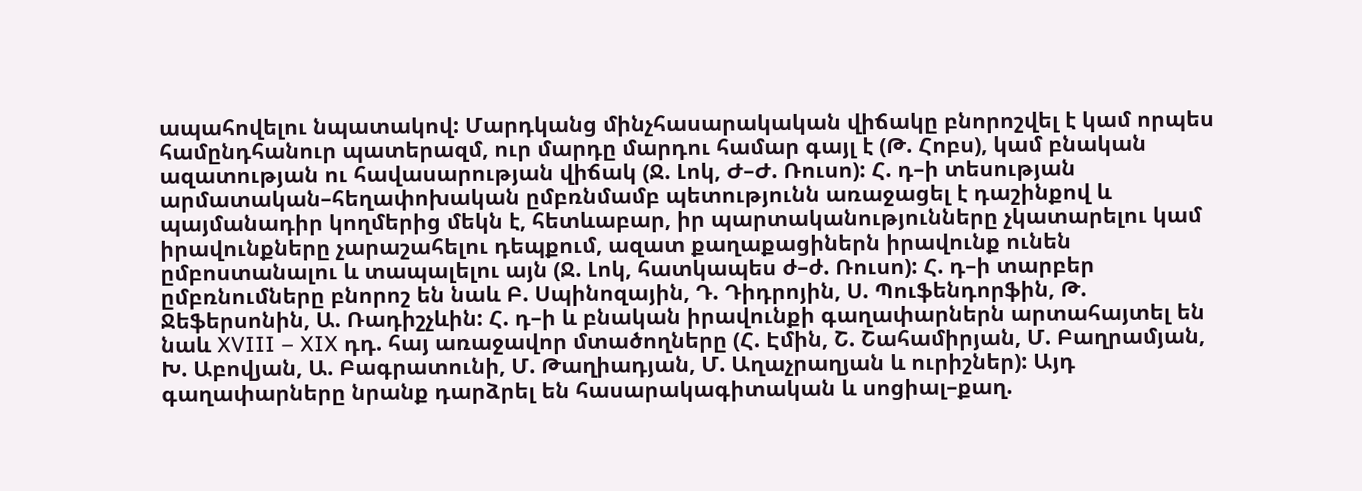ապահովելու նպատակով: Մարդկանց մինչհասարակական վիճակը բնորոշվել է կամ որպես համընդհանուր պատերազմ, ուր մարդը մարդու համար գայլ է (Թ. Հոբս), կամ բնական ազատության ու հավասարության վիճակ (Ջ. Լոկ, Ժ–Ժ. Ռուսո): Հ. դ–ի տեսության արմատական–հեղափոխական ըմբռնմամբ պետությունն առաջացել է դաշինքով և պայմանադիր կողմերից մեկն է, հետևաբար, իր պարտականությունները չկատարելու կամ իրավունքները չարաշահելու դեպքում, ազատ քաղաքացիներն իրավունք ունեն ըմբոստանալու և տապալելու այն (Ջ. Լոկ, հատկապես ժ–ժ. Ռուսո): Հ. դ–ի տարբեր ըմբռնումները բնորոշ են նաև Բ. Սպինոզային, Դ. Դիդրոյին, Ս. Պուֆենդորֆին, Թ. Ջեֆերսոնին, Ա. Ռադիշչևին: Հ. դ–ի և բնական իրավունքի գաղափարներն արտահայտել են նաև XVIII – XIX դդ. հայ առաջավոր մտածողները (Հ. Էմին, Շ. Շահամիրյան, Մ. Բաղրամյան, Խ. Աբովյան, Ա. Բագրատունի, Մ. Թաղիադյան, Մ. Աղաչրաղյան և ուրիշներ): Այդ գաղափարները նրանք դարձրել են հասարակագիտական և սոցիալ–քաղ.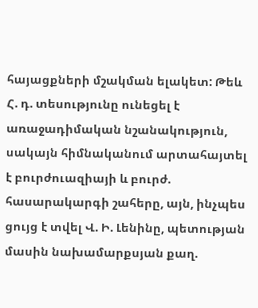հայացքների մշակման ելակետ: Թեև Հ. դ. տեսությունը ունեցել է առաջադիմական նշանակություն, սակայն հիմնականում արտահայտել է բուրժուազիայի և բուրժ. հասարակարգի շահերը, այն, ինչպես ցույց է տվել Վ. Ի. Լենինը, պետության մասին նախամարքսյան քաղ.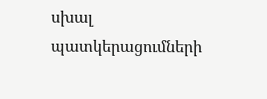սխալ պատկերացումների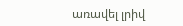առավել լրիվ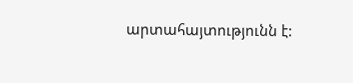արտահայտությունն է: